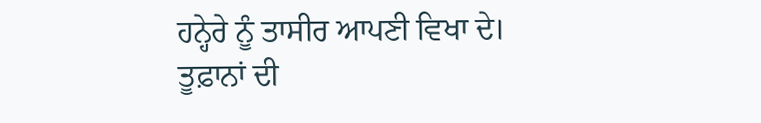ਹਨ੍ਹੇਰੇ ਨੂੰ ਤਾਸੀਰ ਆਪਣੀ ਵਿਖਾ ਦੇ।
ਤੂਫ਼ਾਨਾਂ ਦੀ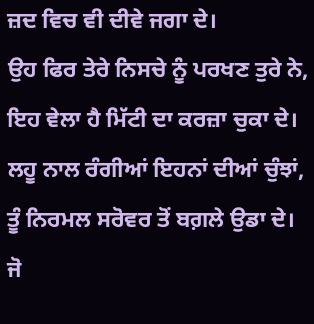ਜ਼ਦ ਵਿਚ ਵੀ ਦੀਵੇ ਜਗਾ ਦੇ।
ਉਹ ਫਿਰ ਤੇਰੇ ਨਿਸਚੇ ਨੂੰ ਪਰਖਣ ਤੁਰੇ ਨੇ,
ਇਹ ਵੇਲਾ ਹੈ ਮਿੱਟੀ ਦਾ ਕਰਜ਼ਾ ਚੁਕਾ ਦੇ।
ਲਹੂ ਨਾਲ ਰੰਗੀਆਂ ਇਹਨਾਂ ਦੀਆਂ ਚੁੰਝਾਂ,
ਤੂੰ ਨਿਰਮਲ ਸਰੋਵਰ ਤੋਂ ਬਗ਼ਲੇ ਉਡਾ ਦੇ।
ਜੋ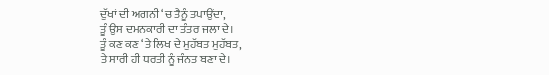ਦੁੱਖਾਂ ਦੀ ਅਗਨੀ ‘ਚ ਤੈਨੂੰ ਤਪਾਉਂਦਾ,
ਤੂੰ ਉਸ ਦਮਨਕਾਰੀ ਦਾ ਤੰਤਰ ਜਲਾ ਦੇ।
ਤੂੰ ਕਣ ਕਣ ‘ਤੇ ਲਿਖ ਦੇ ਮੁਹੱਬਤ ਮੁਹੱਬਤ,
ਤੇ ਸਾਰੀ ਹੀ ਧਰਤੀ ਨੂੰ ਜੰਨਤ ਬਣਾ ਦੇ।